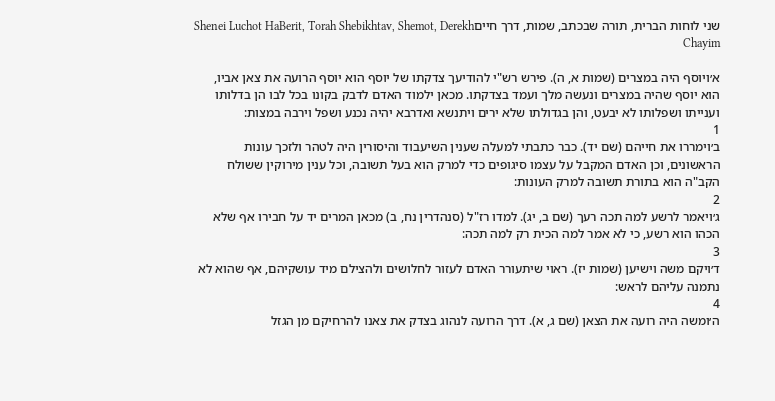שני לוחות הברית, תורה שבכתב, שמות, דרך חייםShenei Luchot HaBerit, Torah Shebikhtav, Shemot, Derekh Chayim

א׳ויוסף היה במצרים (שמות א, ה). פירש רש"י להודיעך צדקתו של יוסף הוא יוסף הרועה את צאן אביו, הוא יוסף שהיה במצרים ונעשה מלך ועמד בצדקתו. מכאן ילמוד האדם לדבק בקונו בכל לבו הן בדלותו וענייתו ושפלותו לא יבעט, והן בגדולתו שלא ירים ויתנשא ואדרבא יהיה נכנע ושפל וירבה במצות:
1
ב׳וימררו את חייהם (שם יד). כבר כתבתי למעלה שענין השיעבוד והיסורין היה לטהר ולזכך עונות הראשונים, וכן האדם המקבל על עצמו סיגופים כדי למרק הוא בעל תשובה, וכל ענין מירוקין ששולח הקב"ה הוא בתורת תשובה למרק העונות:
2
ג׳ויאמר לרשע למה תכה רעך (שם ב, יג). למדו רז"ל (סנהדרין נח, ב) מכאן המרים יד על חבירו אף שלא הכהו הוא רשע, כי לא אמר למה הכית רק למה תכה:
3
ד׳ויקם משה וישיען (שמות יז). ראוי שיתעורר האדם לעזור לחלושים ולהצילם מיד עושקיהם, אף שהוא לא נתמנה עליהם לראש:
4
ה׳ומשה היה רועה את הצאן (שם ג, א). דרך הרועה לנהוג בצדק את צאנו להרחיקם מן הגזל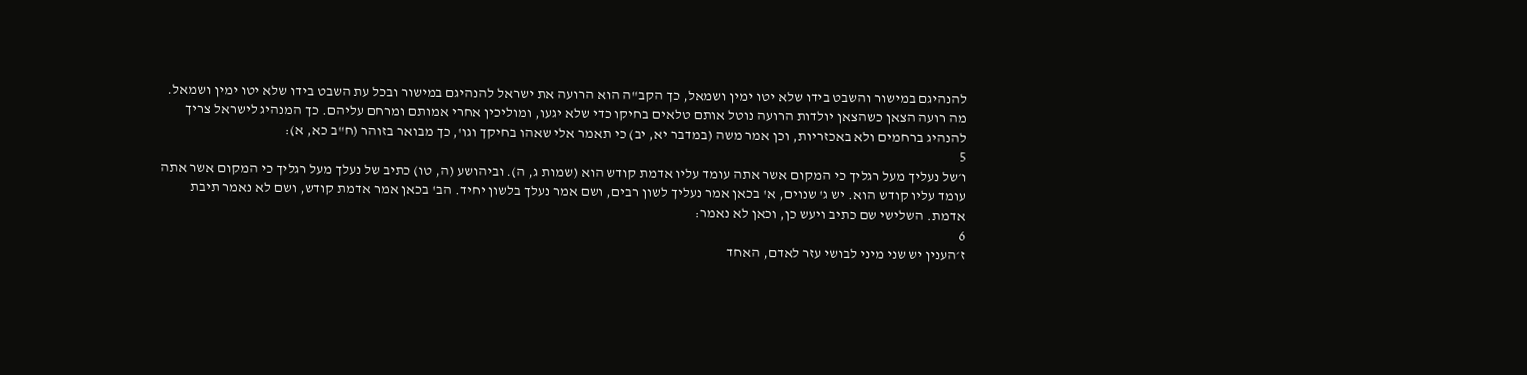להנהיגם במישור והשבט בידו שלא יטו ימין ושמאל, כך הקב"ה הוא הרועה את ישראל להנהיגם במישור ובכל עת השבט בידו שלא יטו ימין ושמאל. מה רועה הצאן כשהצאן יולדות הרועה נוטל אותם טלאים בחיקו כדי שלא יגעו, ומוליכין אחרי אמותם ומרחם עליהם. כך המנהיג לישראל צריך להנהיג ברחמים ולא באכזריות, וכן אמר משה (במדבר יא, יב) כי תאמר אלי שאהו בחיקך וגו', כך מבואר בזוהר (ח"ב כא, א):
5
ו׳של נעליך מעל רגליך כי המקום אשר אתה עומד עליו אדמת קודש הוא (שמות ג, ה). וביהושע (ה, טו) כתיב של נעלך מעל רגליך כי המקום אשר אתה עומד עליו קודש הוא. יש ג' שנוים, א' בכאן אמר נעליך לשון רבים, ושם אמר נעלך בלשון יחיד. הב' בכאן אמר אדמת קודש, ושם לא נאמר תיבת אדמת. השלישי שם כתיב ויעש כן, וכאן לא נאמר:
6
ז׳הענין יש שני מיני לבושי עזר לאדם, האחד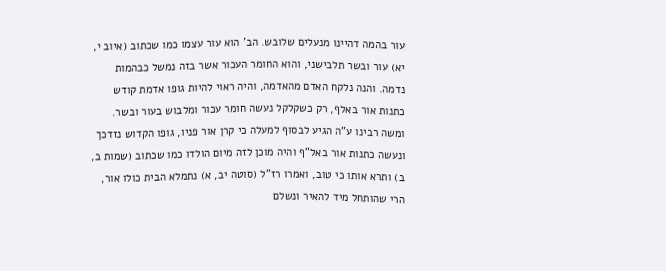עור בהמה דהיינו מנעלים שלובש. הב' הוא עור עצמו כמו שכתוב (איוב י, יא) עור ובשר תלבישני, והוא החומר העכור אשר בזה נמשל כבהמות נדמה. והנה נלקח האדם מהאדמה, והיה ראוי להיות גופו אדמת קודש כתנות אור באלף, רק כשקלקל נעשה חומר עכור ומלבוש בעור ובשר. ומשה רבינו ע"ה הגיע לבסוף למעלה כי קרן אור פניו, גופו הקדוש נזדכך ונעשה כתנות אור באל"ף והיה מוכן לזה מיום הולדו כמו שכתוב (שמות ב, ב) ותרא אותו כי טוב, ואמרו רז"ל (סוטה יב, א) נתמלא הבית כולו אור, הרי שהותחל מיד להאיר ונשלם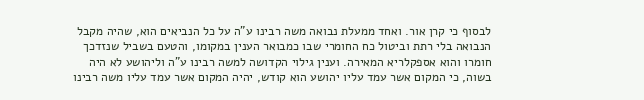לבסוף כי קרן אור. ואחד ממעלת נבואה משה רבינו ע"ה על כל הנביאים הוא, שהיה מקבל הנבואה בלי רתת וביטול כח החומרי שבו כמבואר הענין במקומו, והטעם בשביל שנזדכך חומרו והוא אספקלריא המאירה. וענין גילוי הקדושה למשה רבינו ע"ה וליהושע לא היה בשוה, כי המקום אשר עמד עליו יהושע הוא קודש, יהיה המקום אשר עמד עליו משה רבינו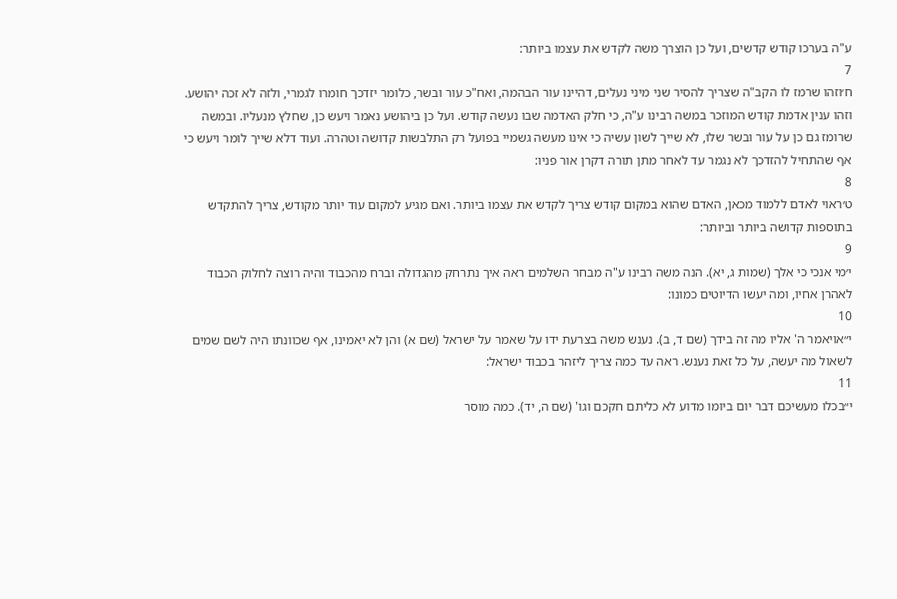ע"ה בערכו קודש קדשים, ועל כן הוצרך משה לקדש את עצמו ביותר:
7
ח׳וזהו שרמז לו הקב"ה שצריך להסיר שני מיני נעלים, דהיינו עור הבהמה, ואח"כ עור ובשר, כלומר יזדכך חומרו לגמרי, ולזה לא זכה יהושע. וזהו ענין אדמת קודש המוזכר במשה רבינו ע"ה, כי חלק האדמה שבו נעשה קודש. ועל כן ביהושע נאמר ויעש כן, שחלץ מנעליו. ובמשה שרומז גם כן על עור ובשר שלו, לא שייך לשון עשיה כי אינו מעשה גשמיי בפועל רק התלבשות קדושה וטהרה. ועוד דלא שייך לומר ויעש כי אף שהתחיל להזדכך לא נגמר עד לאחר מתן תורה דקרן אור פניו:
8
ט׳ראוי לאדם ללמוד מכאן, האדם שהוא במקום קודש צריך לקדש את עצמו ביותר. ואם מגיע למקום עוד יותר מקודש, צריך להתקדש בתוספות קדושה ביותר וביותר:
9
י׳מי אנכי כי אלך (שמות ג, יא). הנה משה רבינו ע"ה מבחר השלמים ראה איך נתרחק מהגדולה וברח מהכבוד והיה רוצה לחלוק הכבוד לאהרן אחיו, ומה יעשו הדיוטים כמונו:
10
י״אויאמר ה' אליו מה זה בידך (שם ד, ב). נענש משה בצרעת ידו על שאמר על ישראל (שם א) והן לא יאמינו, אף שכוונתו היה לשם שמים לשאול מה יעשה, על כל זאת נענש. ראה עד כמה צריך ליזהר בכבוד ישראל:
11
י״בכלו מעשיכם דבר יום ביומו מדוע לא כליתם חקכם וגו' (שם ה, יד). כמה מוסר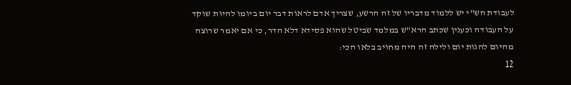לעבודת הש"י יש ללמוד מדבריו של זה הרשע, שצריך אדם לראות דבר יום ביומו להיות שוקד על העבודה וכענין שכתב הרא"ש במלמד שביטל שהוא פסידא דלא הדר, כי אם יאמר שרוצה מהיום להגות יום ולילה זה היה מחויב בלאו הכי:
12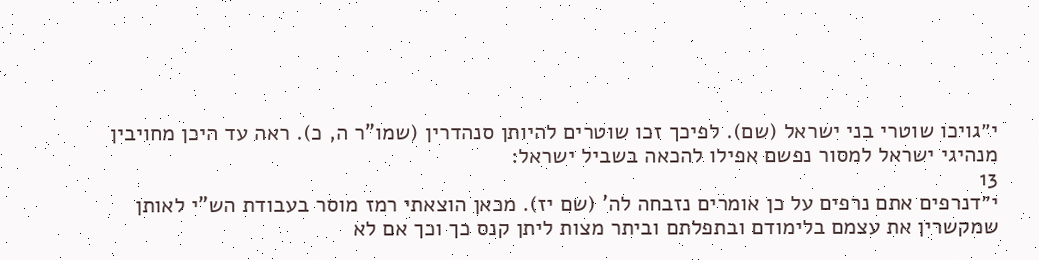י״גויכו שוטרי בני ישראל (שם). לפיכך זכו שוטרים להיותן סנהדרין (שמו"ר ה, כ). ראה עד היכן מחויבין מנהיגי ישראל למסור נפשם אפילו להכאה בשביל ישראל:
13
י״דנרפים אתם נרפים על כן אומרים נזבחה לה' (שם יז). מכאן הוצאתי רמז מוסר בעבודת הש"י לאותן שמקשרין את עצמם בלימודם ובתפלתם וביתר מצות ליתן קנס כך וכך אם לא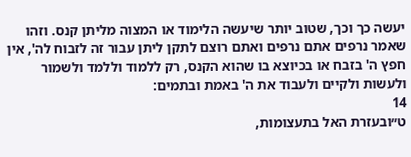יעשה כך וכך, שטוב יותר שיעשה הלימוד או המצוה מליתן קנס. וזהו שאמר נרפים אתם נרפים ואתם רוצם לתקן ליתן עבור זה לזבוח לה', אין חפץ ה' בזבח או בכיוצא בו שהוא הקנס, רק ללמוד וללמד ולשמור ולעשות ולקיים ולעבוד את ה' באמת ובתמים:
14
ט״ובעזרת האל בתעצומות,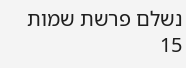נשלם פרשת שמות
15